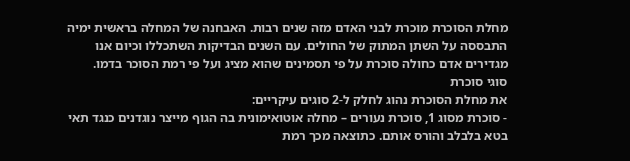מחלת הסוכרת מוכרת לבני האדם מזה שנים רבות. האבחנה של המחלה בראשית ימיה התבססה על השתן המתוק של החולים. עם השנים הבדיקות השתכללו וכיום אנו מגדירים אדם כחולה סוכרת על פי תסמינים שהוא מציג ועל פי רמת הסוכר בדמו.
סוגי סוכרת
את מחלת הסוכרת נהוג לחלק ל-2 סוגים עיקריים:
- סוכרת מסוג 1, סוכרת נעורים – מחלה אוטואימונית בה הגוף מייצר נוגדנים כנגד תאי בטא בלבלב והורס אותם. כתוצאה מכך רמת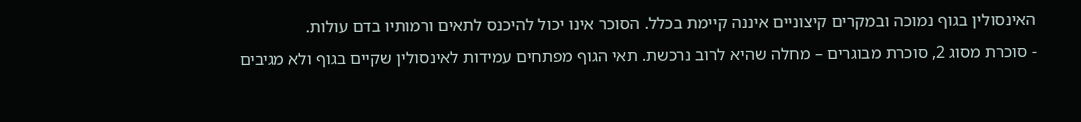האינסולין בגוף נמוכה ובמקרים קיצוניים איננה קיימת בכלל. הסוכר אינו יכול להיכנס לתאים ורמותיו בדם עולות.
- סוכרת מסוג 2, סוכרת מבוגרים – מחלה שהיא לרוב נרכשת. תאי הגוף מפתחים עמידות לאינסולין שקיים בגוף ולא מגיבים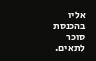אליו בהכנסת סוכר לתאים.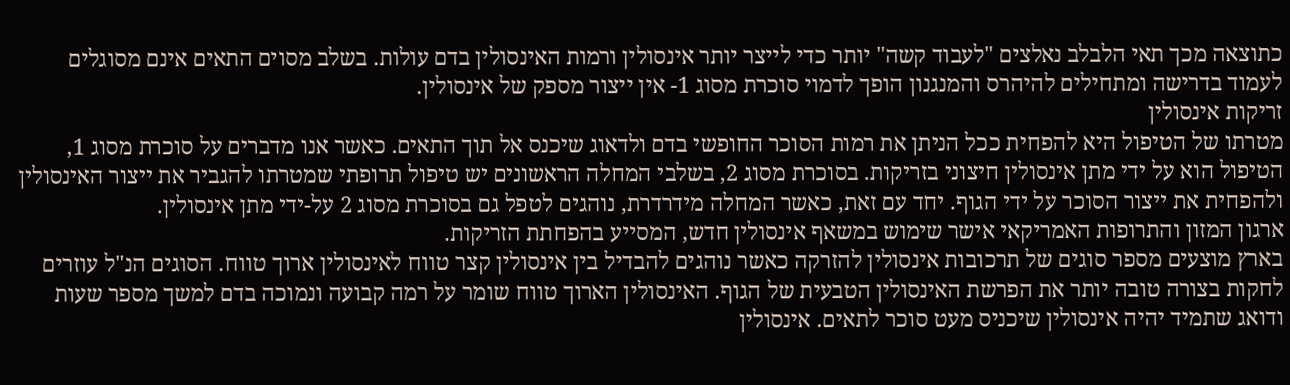כתוצאה מכך תאי הלבלב נאלצים "לעבוד קשה" יותר כדי לייצר יותר אינסולין ורמות האינסולין בדם עולות. בשלב מסוים התאים אינם מסוגלים לעמוד בדרישה ומתחילים להיהרס והמנגנון הופך לדמוי סוכרת מסוג 1- אין ייצור מספק של אינסולין.
זריקות אינסולין
מטרתו של הטיפול היא להפחית ככל הניתן את רמות הסוכר החופשי בדם ולדאוג שיכנס אל תוך התאים. כאשר אנו מדברים על סוכרת מסוג 1, הטיפול הוא על ידי מתן אינסולין חיצוני בזריקות. בסוכרת מסוג 2, בשלבי המחלה הראשונים יש טיפול תרופתי שמטרתו להגביר את ייצור האינסולין ולהפחית את ייצור הסוכר על ידי הגוף. יחד עם זאת, כאשר המחלה מידרדרת, נוהגים לטפל גם בסוכרת מסוג 2 על-ידי מתן אינסולין.
ארגון המזון והתרופות האמריקאי אישר שימוש במשאף אינסולין חדש, המסייע בהפחתת הזריקות.
בארץ מוצעים מספר סוגים של תרכובות אינסולין להזרקה כאשר נוהגים להבדיל בין אינסולין קצר טווח לאינסולין ארוך טווח. הסוגים הנ"ל עוזרים לחקות בצורה טובה יותר את הפרשת האינסולין הטבעית של הגוף. האינסולין הארוך טווח שומר על רמה קבועה ונמוכה בדם למשך מספר שעות ודואג שתמיד יהיה אינסולין שיכניס מעט סוכר לתאים. אינסולין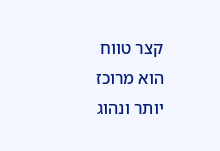קצר טווח הוא מרוכז יותר ונהוג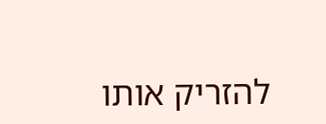להזריק אותו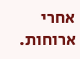אחרי ארוחות.